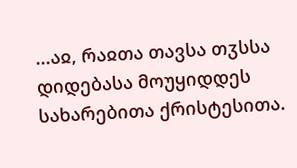...აჲ, რაჲთა თავსა თჳსსა დიდებასა მოუყიდდეს სახარებითა ქრისტესითა.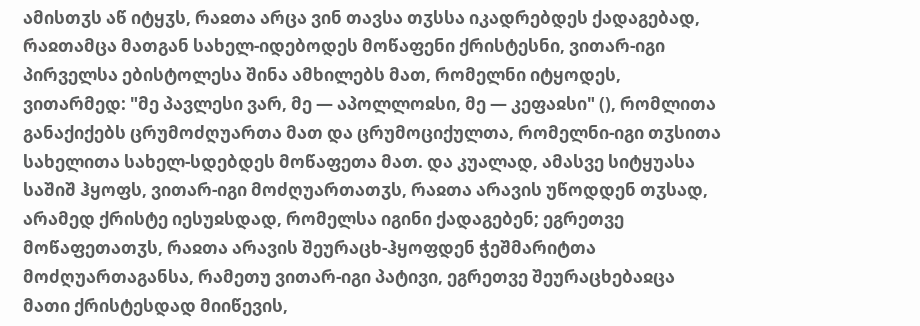ამისთჳს აწ იტყჳს, რაჲთა არცა ვინ თავსა თჳსსა იკადრებდეს ქადაგებად, რაჲთამცა მათგან სახელ-იდებოდეს მოწაფენი ქრისტესნი, ვითარ-იგი პირველსა ებისტოლესა შინა ამხილებს მათ, რომელნი იტყოდეს, ვითარმედ: "მე პავლესი ვარ, მე — აპოლლოჲსი, მე — კეფაჲსი" (), რომლითა განაქიქებს ცრუმოძღუართა მათ და ცრუმოციქულთა, რომელნი-იგი თჳსითა სახელითა სახელ-სდებდეს მოწაფეთა მათ. და კუალად, ამასვე სიტყუასა საშიშ ჰყოფს, ვითარ-იგი მოძღუართათჳს, რაჲთა არავის უწოდდენ თჳსად, არამედ ქრისტე იესუჲსდად, რომელსა იგინი ქადაგებენ; ეგრეთვე მოწაფეთათჳს, რაჲთა არავის შეურაცხ-ჰყოფდენ ჭეშმარიტთა მოძღუართაგანსა, რამეთუ ვითარ-იგი პატივი, ეგრეთვე შეურაცხებაჲცა მათი ქრისტესდად მიიწევის,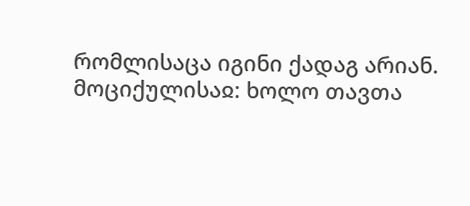რომლისაცა იგინი ქადაგ არიან.
მოციქულისაჲ: ხოლო თავთა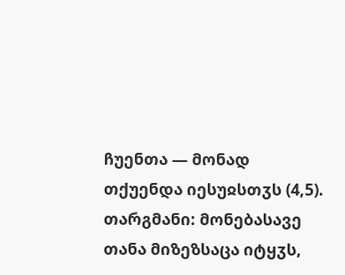ჩუენთა — მონად თქუენდა იესუჲსთჳს (4,5).
თარგმანი: მონებასავე თანა მიზეზსაცა იტყჳს,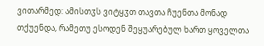ვითარმედ: ამისთჳს ვიტყჳთ თავთა ჩუენთა მონად თქუენდა, რამეთუ ესოდენ შეყუარებულ ხართ ყოველთა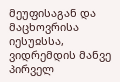მეუფისაგან და მაცხოვრისა იესუჲსსა, ვიდრემდის მანვე პირველ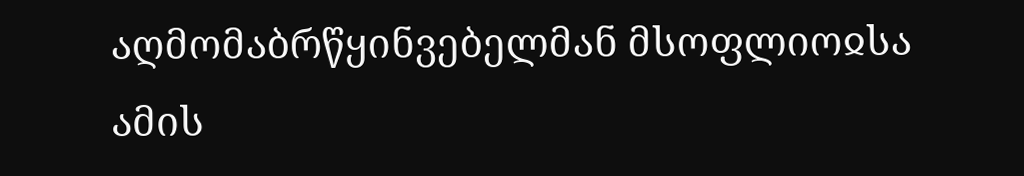აღმომაბრწყინვებელმან მსოფლიოჲსა ამის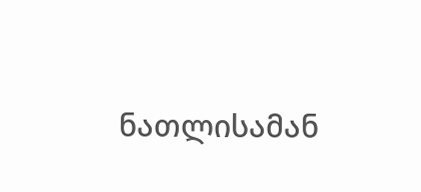ნათლისამან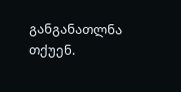განგანათლნა თქუენ.